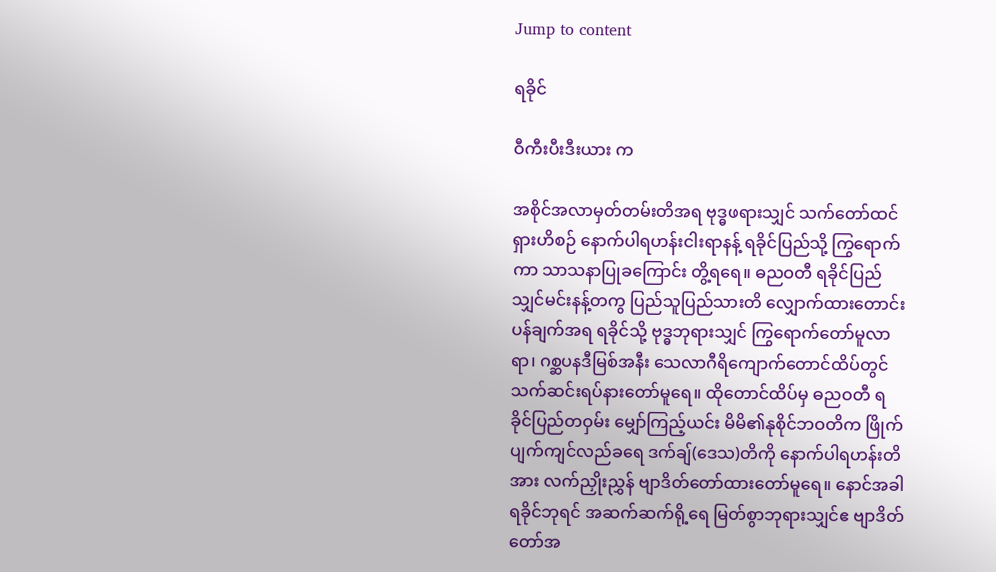Jump to content

ရခိုင်

ဝီကီးပီးဒီးယား က

အစိုင်အလာမှတ်တမ်းတိအရ ဗုဒ္ဓဖရားသျှင် သက်တော်ထင်ရှားဟိစဉ် နောက်ပါရဟန်းငါးရာနန့် ရခိုင်ပြည်သို့ ကြွရောက်ကာ သာသနာပြုခကြောင်း တွိ့ရရေ။ ဓညဝတီ ရခိုင်ပြည်သျှင်မင်းနန့်တကွ ပြည်သူပြည်သားတိ လျှောက်ထားတောင်းပန်ချက်အရ ရခိုင်သို့ ဗုဒ္ဓဘုရားသျှင် ကြွရောက်တော်မူလာရာ၊ ဂစ္ဆပနဒီမြစ်အနီး သေလာဂီရိကျောက်တောင်ထိပ်တွင် သက်ဆင်းရပ်နားတော်မူရေ။ ထိုတောင်ထိပ်မှ ဓညဝတီ ရခိုင်ပြည်တဝှမ်း မျှော်ကြည့်ယင်း မိမိ၏နုစိုင်ဘဝတိက ဖြိုက်ပျက်ကျင်လည်ခရေ ဒက်ချ်(ဒေသ)တိကို နောက်ပါရဟန်းတိအား လက်ညှိုးညွှန် ဗျာဒိတ်တော်ထားတော်မူရေ။ နောင်အခါ ရခိုင်ဘုရင် အဆက်ဆက်ရို့ရေ မြတ်စွာဘုရားသျှင်ဧ ဗျာဒိတ်တော်အ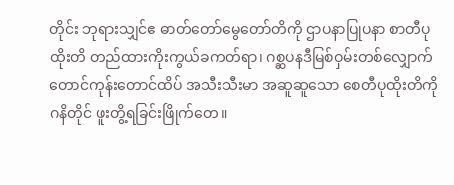တိုင်း ဘုရားသျှင်ဧ ဓာတ်တော်မွေတော်တိကို ဌာပနာပြုပနာ စာတီပုထိုးတိ တည်ထားကိုးကွယ်ခကတ်ရာ၊ ဂစ္ဆပနဒီမြစ်ဝှမ်းတစ်လျှောက် တောင်ကုန်းတောင်ထိပ် အသီးသီးမာ အဆူဆူသော စေတီပုထိုးတိကို ဂနိတိုင် ဖူးတွိ့ရခြင်းဖြိုက်တေ။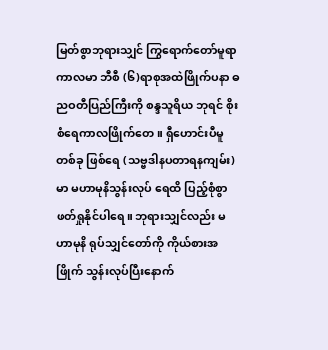မြတ်စွာဘုရားသျှင် ကြွရောက်တော်မူရာကာလမာ ဘီစီ (၆)ရာစုအထဲဖြိုက်ပနာ ဓညဝတီပြည်ကြီးကို စန္ဒသူရိယ ဘုရင် စိုးစံရေကာလဖြိုက်တေ။ ရှီဟောင်းပီမူတစ်ခု ဖြစ်ရေ (သဗ္ဗဒါနပတာရနကျမ်း)မာ မဟာမုနိသွန်းလုပ် ရေထိ ပြည့်စုံစွာ ဖတ်ရှုနိုင်ပါရေ။ ဘုရားသျှင်လည်း မဟာမုနိ ရုပ်သျှင်တော်ကို ကိုယ်စားအဖြိုက် သွန်းလုပ်ပြီးနောက်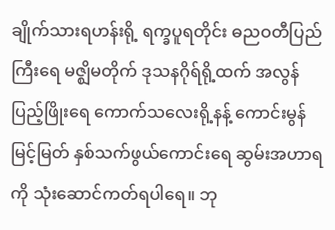ချိုက်သားရဟန်းရို့ ရက္ခပူရတိုင်း ဓညဝတီပြည်ကြီးရေ မဇ္ဈိမတိုက် ဒုသနဂိုရ်ရို့ထက် အလွန်ပြည့်ဖြိုးရေ ကောက်သလေးရို့နန့် ကောင်းမွန်မြင့်မြတ် နှစ်သက်ဖွယ်ကောင်းရေ ဆွမ်းအဟာရကို သုံးဆောင်ကတ်ရပါရေ။ ဘု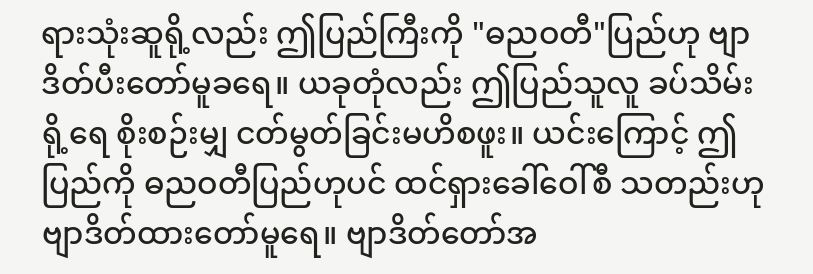ရားသုံးဆူရို့လည်း ဤပြည်ကြီးကို "ဓညဝတီ"ပြည်ဟု ဗျာဒိတ်ပီးတော်မူခရေ။ ယခုတုံလည်း ဤပြည်သူလူ ခပ်သိမ်းရို့ရေ စိုးစဉ်းမျှ ငတ်မွတ်ခြင်းမဟိစဖူး။ ယင်းကြောင့် ဤပြည်ကို ဓညဝတီပြည်ဟုပင် ထင်ရှားခေါ်ဝေါ်စီ သတည်းဟု ဗျာဒိတ်ထားတော်မူရေ။ ဗျာဒိတ်တော်အ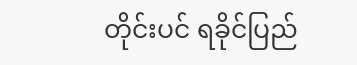တိုင်းပင် ရခိုင်ပြည်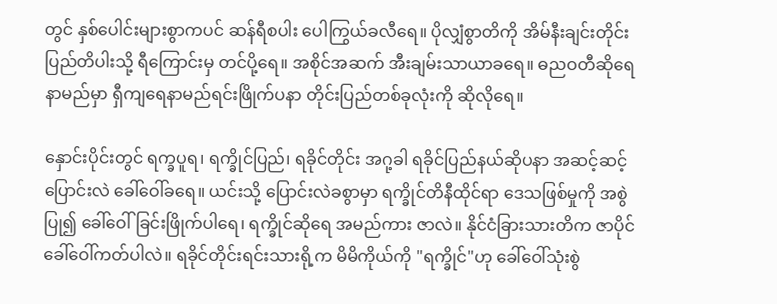တွင် နှစ်ပေါင်းများစွာကပင် ဆန်ရီစပါး ပေါကြွယ်ခလီရေ။ ပိုလျှံစွာတိကို အိမ်နီးချင်းတိုင်းပြည်တိပါးသို့ ရီကြောင်းမှ တင်ပို့ရေ။ အစိုင်အဆက် အီးချမ်းသာယာခရေ။ ဓညဝတီဆိုရေ နာမည်မှာ ရှီကျရေနာမည်ရင်းဖြိုက်ပနာ တိုင်းပြည်တစ်ခုလုံးကို ဆိုလိုရေ။

နှောင်းပိုင်းတွင် ရက္ခပူရ၊ ရက္ခိုင်ပြည်၊ ရခိုင်တိုင်း အဂု့ခါ ရခိုင်ပြည်နယ်ဆိုပနာ အဆင့်ဆင့်ပြောင်းလဲ ခေါ်ဝေါ်ခရေ။ ယင်းသို့ ပြောင်းလဲခစွာမှာ ရက္ခိုင်တိနီထိုင်ရာ ဒေသဖြစ်မှုကို အစွဲပြု၍ ခေါ်ဝေါ်ခြင်းဖြိုက်ပါရေ၊ ရက္ခိုင်ဆို‌ရေ အမည်ကား ဇာလဲ။ နိုင်ငံခြားသားတိက ဇာပိုင် ခေါ်ဝေါ်ကတ်ပါလဲ။ ရခိုင်တိုင်းရင်းသားရို့က မိမိကိုယ်ကို "ရက္ခိုင်"ဟု ခေါ်ဝေါ်သုံးစွဲ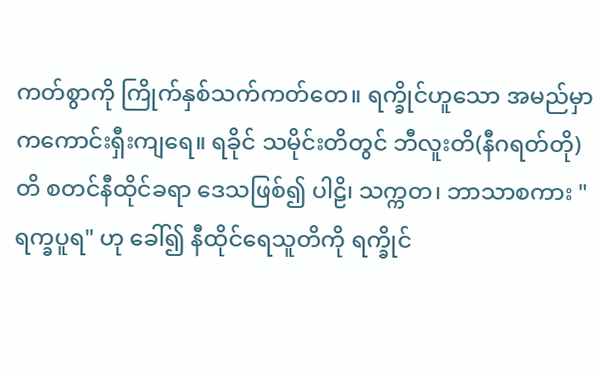ကတ်စွာကို ကြိုက်နှစ်သက်ကတ်တေ။ ရက္ခိုင်ဟူသော အမည်မှာ ကကောင်းရှီးကျရေ။ ရခိုင် သမိုင်းတိတွင် ဘီလူးတိ(နီဂရတ်တို)တိ စတင်နီထိုင်ခရာ ဒေသဖြစ်၍ ပါဠိ၊ သက္ကတ၊ ဘာသာစကား "ရက္ခပူရ" ဟု ခေါ်၍ နီထိုင်ရေသူတိကို ရက္ခိုင်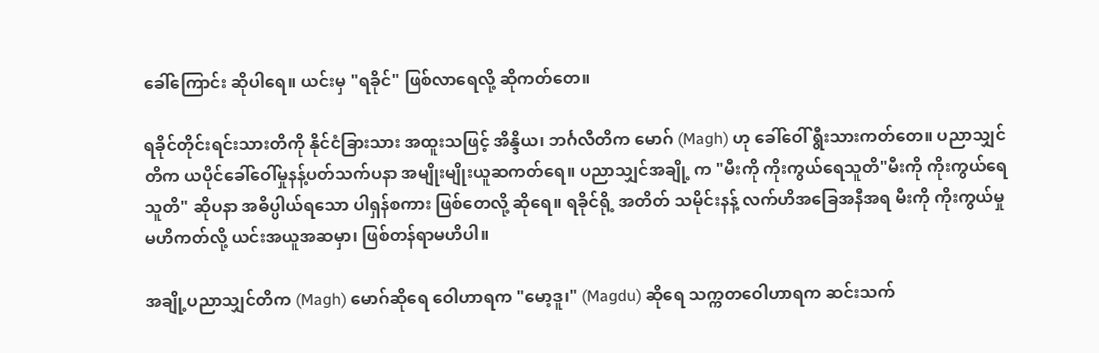ခေါ်ကြောင်း ဆိုပါရေ။ ယင်းမှ "ရခိုင်" ဖြစ်လာရေလို့ ဆိုကတ်တေ။

ရခိုင်တိုင်းရင်းသားတိကို နိုင်ငံခြားသား အထူးသဖြင့် အိန္ဒိယ၊ ဘင်္ဂလီတိက မောဂ် (Magh) ဟု ခေါ်ဝေါ် ရွီးသားကတ်တေ။ ပညာသျှင်တိက ယပိုင်ခေါ်ဝေါ်မှုနန့်ပတ်သက်ပနာ အမျိုးမျိုးယူဆကတ်ရေ။ ပညာသျှင်အချို့ က "မီးကို ကိုးကွယ်ရေသူတိ"မီးကို ကိုးကွယ်ရေသူတိ" ဆိုပနာ အဓိပ္ပါယ်ရသော ပါရှန်စကား ဖြစ်တေလို့ ဆိုရေ။ ရခိုင်ရို့ အတိတ် သမိုင်းနန့် လက်ဟိအခြေအနီအရ မီးကို ကိုးကွယ်မှုမဟိကတ်လို့ ယင်းအယူအဆမှာ၊ ဖြစ်တန်ရာမဟိပါ။

အချို့ပညာသျှင်တိက (Magh) မောဂ်ဆိုရေ ဝေါဟာရက "မော့ဒူ၊" (Magdu) ဆိုရေ သက္ကတဝေါဟာရက ဆင်းသက်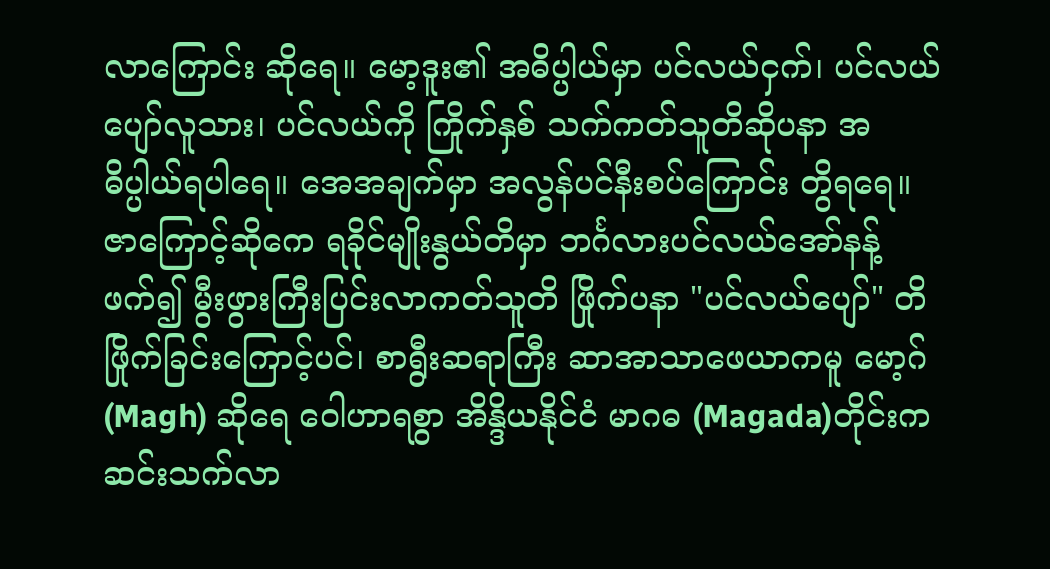လာကြောင်း ဆိုရေ။ မော့ဒူး၏ အဓိပ္ပါယ်မှာ ပင်လယ်ငှက်၊ ပင်လယ်ပျော်လူသား၊ ပင်လယ်ကို ကြိုက်နှစ် သက်ကတ်သူတိဆိုပနာ အဓိပ္ပါယ်ရပါရေ။ အေအချက်မှာ အလွန်ပင်နီးစပ်ကြောင်း တွိရရေ။ ဇာကြောင့်ဆိုကေ ရခိုင်မျိုးနွယ်တိမှာ ဘင်္ဂလားပင်လယ်အော်နန့် ဖက်၍ မွီးဖွားကြီးပြင်းလာကတ်သူတိ ဖြိုက်ပနာ "ပင်လယ်ပျော်" တိဖြိုက်ခြင်းကြောင့်ပင်၊ စာရွီးဆရာကြီး ဆာအာသာဖေယာကမူ မော့ဂ်(Magh) ဆိုရေ ဝေါဟာရစွာ အိန္ဒိယနိုင်ငံ မာဂဓ (Magada)တိုင်းက ဆင်းသက်လာ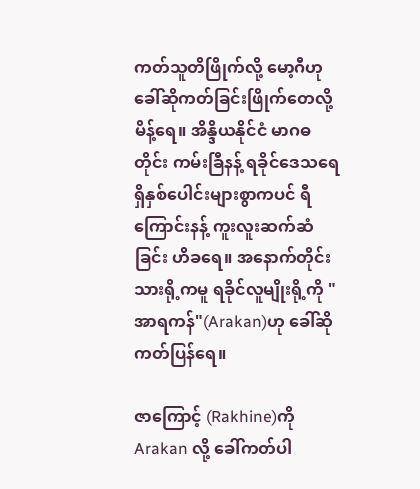ကတ်သူတိဖြိုက်လို့ မော့ဂီဟု ခေါ်ဆိုကတ်ခြင်းဖြိုက်တေလို့ မိန့်ရေ။ အိန္ဒိယနိုင်ငံ မာဂဓတိုင်း ကမ်းခြီနန့် ရခိုင်ဒေသရေ ရှိနှစ်ပေါင်းများစွာကပင် ရီကြောင်းနန့် ကူးလူးဆက်ဆံခြင်း ဟိခရေ။ အနောက်တိုင်းသားရို့ကမူ ရခိုင်လူမျိုးရို့ကို "အာရကန်"(Arakan)ဟု ခေါ်ဆိုကတ်ပြန်ရေ။

ဇာကြောင့် (Rakhine)ကို Arakan လို့ ခေါ်ကတ်ပါ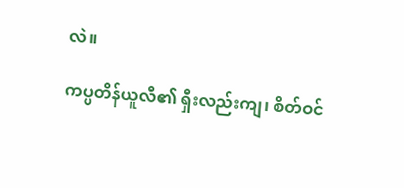လဲ။

ကပ္ပတိန်ယူလီ၏ ရှီးလည်းကျ၊ စိတ်ဝင်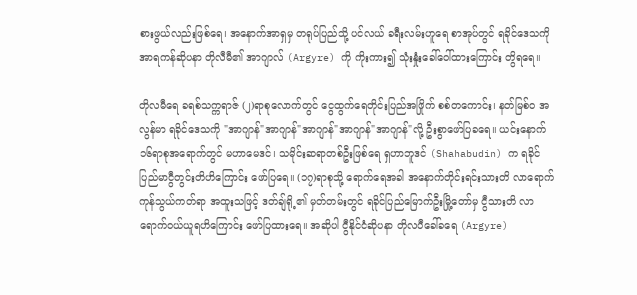စားဖွယ်လည်းဖြစ်ရေ၊ အနောက်အာရှမှ တရုပ်ပြည်သို့ ပင်လယ် ခရီးလမ်းဟူရေ စာအုပ်တွင် ရခိုင်ဒေသကို အာရကန်ဆိုပနာ တိုလီမီ၏ အာဂျာလ် (Argyre) ကို ကိုးကား၍ သုံးနှုံးခေါ်ဝေါ်ထားကြောင်း တွိရရေ။

တိုလမီရေ ခရစ်သက္ကရာဇ် (၂)ရာစုလောက်တွင် ငွေထွက်ရေတိုင်းပြည်အဖြိုက် စစ်တကောင်း၊ နတ်မြစ်ဝ အလွန်မာ ရခိုင်ဒေသကို "အာဂျာန်"အာဂျာန်"အာဂျာန်"အာဂျာန်"အာဂျာန်"လို့ ဦးစွာဖော်ပြခရေ။ ယင်းနောက် ၁၆ရာစုအရောက်တွင် မဟာမေဒင်၊ သမိုင်းဆရာတစ်ဦးဖြစ်ရေ ရှဟာဘူဒင် (Shahabudin) က ရခိုင်ပြည်မာငွီတွင်းတိဟိကြောင်း ဖော်ပြရေ။ (၁၇)ရာစုသို့ ရောက်ရေအခါ အနောက်တိုင်းရင်းသားတိ လာရောက်ကုန်သွယ်ကတ်ရာ အထူးသဖြင့် ဒတ်ချ်ရို့၏ မှတ်တမ်းတွင် ရခိုင်ပြည်မြောက်ဦးမြို့တော်မှ ငွီသားတိ လာရောက်ဝယ်ယူရဟိကြောင်း ဖော်ပြထားရေ။ အဆိုပါ ငွီနိုင်ငံဆိုပနာ တိုလပီခေါ်ခရေ (Argyre)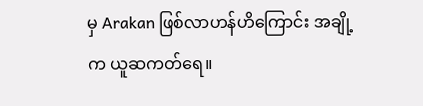မှ Arakan ဖြစ်လာဟန်ဟိကြောင်း အချို့က ယူဆကတ်ရေ။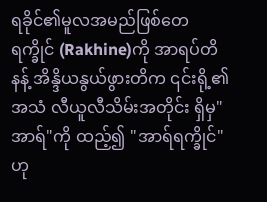ရခိုင်၏မူလအမည်ဖြစ်တေ ရက္ခိုင် (Rakhine)ကို အာရပ်တိနန့် အိန္ဒိယနွယ်ဖွားတိက ၎င်းရို့၏ အသံ လီယူလီသိမ်းအတိုင်း ရှိမှ"အာရ်"ကို ထည့်၍ "အာရ်ရက္ခိုင်"ဟု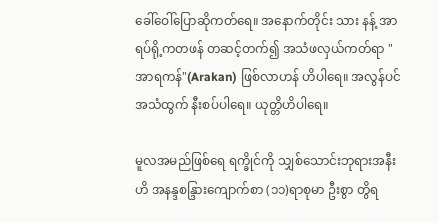ခေါ်ဝေါ်ပြောဆိုကတ်ရေ။ အနောက်တိုင်း သား နန့် အာရပ်ရို့ကတဖန် တဆင့်တက်၍ အသံဖလှယ်ကတ်ရာ "အာရကန်"(Arakan) ဖြစ်လာဟန် ဟိပါရေ။ အလွန်ပင် အသံထွက် နီးစပ်ပါရေ။ ယုတ္တိဟိပါရေ။

မူလအမည်ဖြစ်ရေ ရက္ခိုင်ကို သျှစ်သောင်းဘုရားအနီးဟိ အနန္ဒစန္ဒြားကျောက်စာ (၁၁)ရာစုမာ ဦးစွာ တွိရ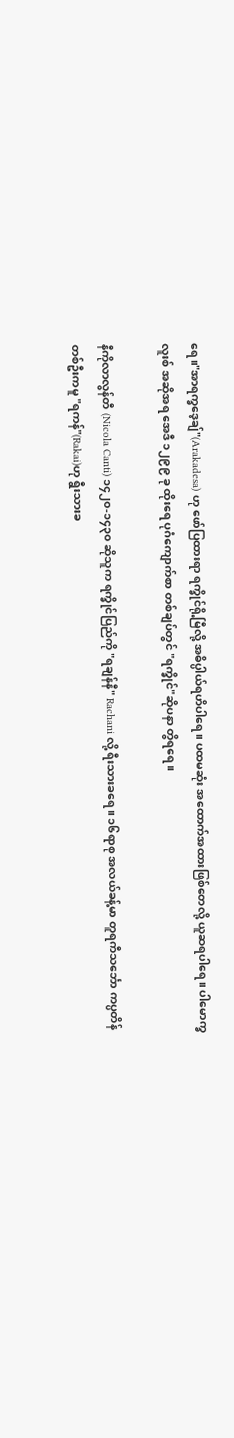ရေ။"အာရက္ခဒေ့ချ်"(Arakadesa) ဟု ဖော်ပြထားရာ ရက္ခိုင်ရို့မြီလို့ အဓိပ္ပါယ်ရဟိပါရေ။ ပထမဆုံး အထောက်အထားဖြစ်တေလို့ ယူဆရပါရေ။ ပါမောက္ခလူးစ် အဆိုအရ အေဒီ ၁၂၉၉ ခု ထိုးရေ ပုဂံကျောက်စာ တစ်ချပ်တွင် "ရက္ခိုင်"ဆိုပနာ တွိရရေ။

နီကိုလာလွန်တီ (Nicola Canti) ၁၄၂၀-၁၄၃၀ ဆိုသူက ရက္ခိုင်ပြည်ကို "ရချန်နီ" Rachani လို့ ရီးသားခရေ။ ၁၆ရာစု အလယ်ခန့်မာ တူရကီသင်္ဘော ကပ္ပတိန်တစ်ဦးကမူ "ရကန်"(Rakai)ဟု ရွီးသားခ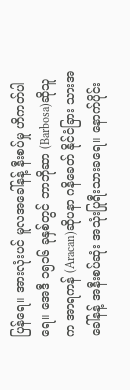ပြန်ရေ။ အားလုံးပင် မူလအခေါ်နန့် နီးစပ်မှု ဟိကတ်ပါရေ။ အေဒီ ၁၅၁၆ ခုနှစ်တွင် ဘာဘိုဆာ (Barbosa)ဆိုသူက အာရကန် (Aracan)ဆိုပနာ ဂနိခေတ် နိုင်ငံခြား သားအခေါ်နန့် အနီးစပ်ဆုံး အသုံးပြုရီးသားခရေ။ နောက်ပိုင်း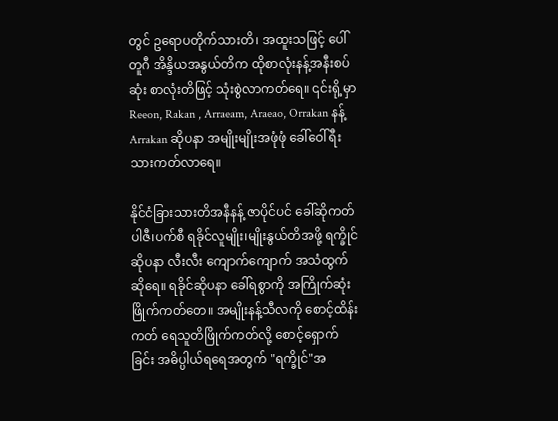တွင် ဥရောပတိုက်သားတိ၊ အထူးသဖြင့် ပေါ်တူဂီ အိန္ဒိယအနွယ်တိက ထိုစာလုံးနန့်အနီးစပ်ဆုံး စာလုံးတိဖြင့် သုံးစွဲလာကတ်ရေ။ ၎င်းရို့မှာ Reeon, Rakan , Arraeam, Araeao, Orrakan နန့် Arrakan ဆိုပနာ အမျိုးမျိုးအဖုံဖုံ ခေါ်ဝေါ်ရီးသားကတ်လာရေ။

နိုင်ငံခြားသားတိအနီနန့် ဇာပိုင်ပင် ခေါ်ဆိုကတ်ပါဇီ၊ပက်စီ ရခိုင်လူမျိုး၊မျိုးနွယ်တိအဖို့ ရက္ခိုင်ဆိုပနာ လီးလီး ကျောက်ကျောက် အသံထွက်ဆိုရေ။ ရခိုင်ဆိုပနာ ခေါ်ရစွာကို အကြိုက်ဆုံးဖြိုက်ကတ်တေ။ အမျိုးနန့်သီလကို စောင့်ထိန်းကတ် ရေသူတိဖြိုက်ကတ်လို့ စောင့်ရှောက်ခြင်း အဓိပ္ပါယ်ရရေအတွက် "ရက္ခိုင်"အ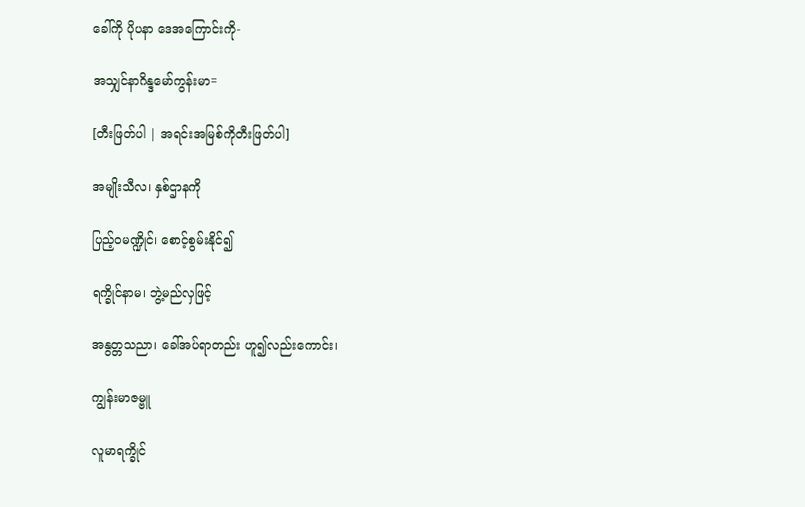ခေါ်ကို ပိုပနာ ဒေအကြောင်းကို-

အသျှင်နာဂိန္ဒမော်ကွန်းမာ=

[တီးဖြတ်ပါ | အရင်းအမြစ်ကိုတီးဖြတ်ပါ]

အမျိုးသီလ၊ နှစ်ဌာနကို

ပြည့်ဝမဏ္ဍိုင်၊ စောင့်စွမ်းနိုင်၍

ရက္ခိုင်နာမ၊ ဘွဲ့မည်လှဖြင့်

အနွတ္တသညာ၊ ခေါ်အပ်ရာတည်း ဟူ၍လည်းကောင်း၊

ကျွန်းမာဇမ္ဗူ

လူမာရက္ခိုင်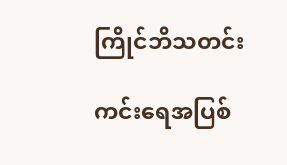ကြိုင်ဘိသတင်း

ကင်း‌ရေအပြစ်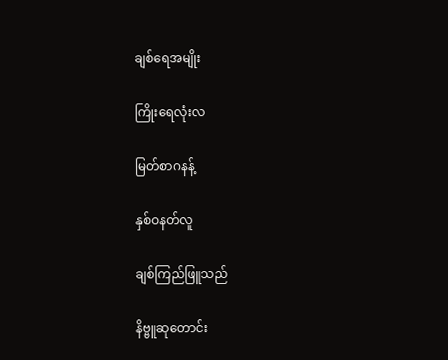ချစ်‌ရေအမျိုး

ကြိုး‌ရေလုံးလ

မြတ်စာဂနန့်

နှစ်ဝနတ်လူ

ချစ်ကြည်ဖြူသည်

နိဗ္ဗူဆုတောင်း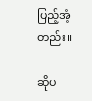ပြည့်အံ့တည်း။

ဆိုပ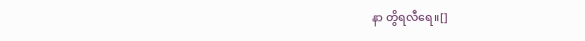နာ တွိရလီရေ။[]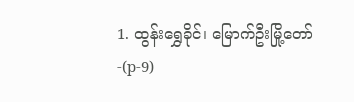1. ထွန်းရွှေခိုင်၊ မြောက်ဦးမြို့တော်-(p-9)